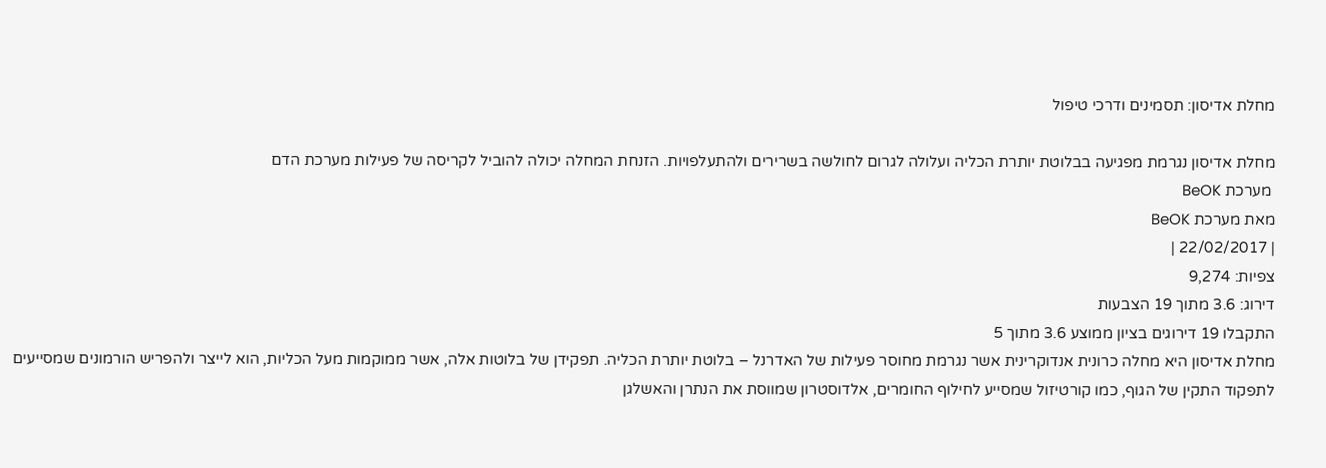מחלת אדיסון: תסמינים ודרכי טיפול

מחלת אדיסון נגרמת מפגיעה בבלוטת יותרת הכליה ועלולה לגרום לחולשה בשרירים ולהתעלפויות. הזנחת המחלה יכולה להוביל לקריסה של פעילות מערכת הדם
 מערכת BeOK
מאת מערכת BeOK
| 22/02/2017 |
צפיות: 9,274
דירוג: 3.6 מתוך 19 הצבעות
התקבלו 19 דירוגים בציון ממוצע 3.6 מתוך 5
מחלת אדיסון היא מחלה כרונית אנדוקרינית אשר נגרמת מחוסר פעילות של האדרנל – בלוטת יותרת הכליה. תפקידן של בלוטות אלה, אשר ממוקמות מעל הכליות, הוא לייצר ולהפריש הורמונים שמסייעים לתפקוד התקין של הגוף, כמו קורטיזול שמסייע לחילוף החומרים, אלדוסטרון שמווסת את הנתרן והאשלגן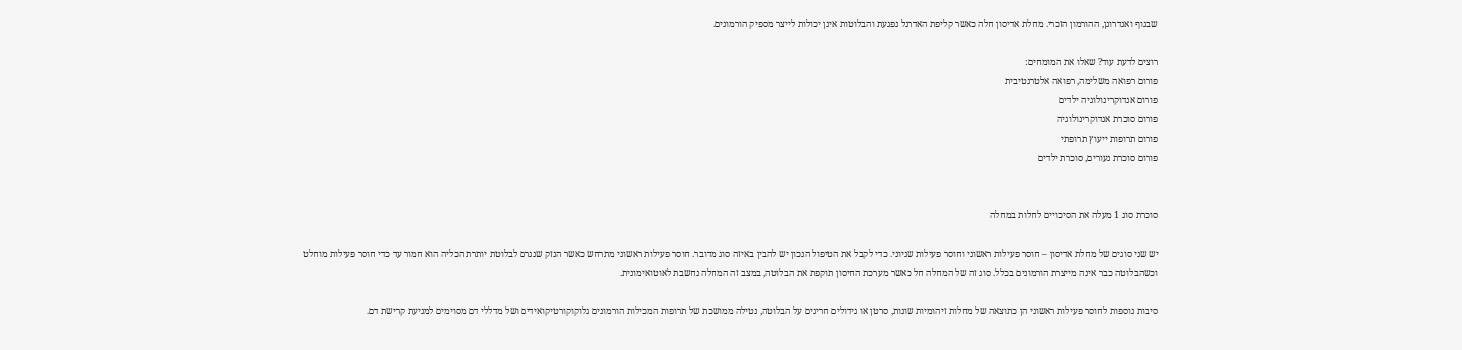שבגוף ואנדרוגן, ההורמון הזכרי. מחלת אדיסון חלה כאשר קליפת האדרנל נפגעת והבלוטות אינן יכולות לייצר מספיק הורמונים.

רוצים לדעת עוד? שאלו את המומחים:
פורום רפואה משלימה, רפואה אלטרנטיבית
פורום אנדוקרינולוגיה ילדים
פורום סוכרת אנדוקרינולוגיה
פורום תרופות ייעוץ תרופתי
פורום סוכרת נעורים, סוכרת ילדים


סוכרת סוג 1 מעלה את הסיכויים לחלות במחלה

יש שני סוגים של מחלת אדיסון – חוסר פעילות ראשוני וחוסר פעילות שניוני. כדי לקבל את הטיפול הנכון יש להבין באיזה סוג מדובר. חוסר פעילות ראשוני מתרחש כאשר הנזק שנגרם לבלוטת יותרת הכליה הוא חמור עד כדי חוסר פעילות מוחלט וכשהבלוטה כבר אינה מייצרת הורמונים בכלל. סוג זה של המחלה חל כאשר מערכת החיסון תוקפת את הבלוטה, במצב זה המחלה נחשבת לאוטואימונית.

סיבות נוספות לחוסר פעילות ראשוני הן כתוצאה של מחלות זיהומיות שונות, סרטן או גידולים חריגים על הבלוטה, נטילה ממושכת של תרופות המכילות הורמונים גלוקוקורטיקואידים ושל מדללי דם מסוימים למניעת קרישת דם.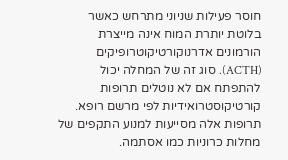חוסר פעילות שניוני מתרחש כאשר בלוטת יותרת המוח אינה מייצרת הורמונים אדרנוקורטיקוטרופיקים (ACTH). סוג זה של המחלה יכול להתפתח אם לא נוטלים תרופות קורטיקוסטרואידיות לפי מרשם רופא. תרופות אלה מסייעות למנוע התקפים של מחלות כרוניות כמו אסתמה.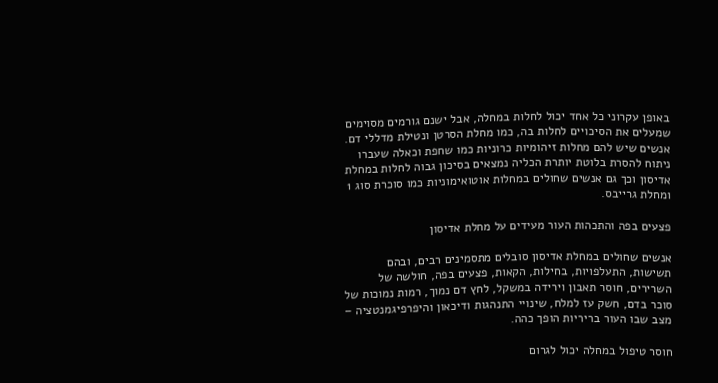באופן עקרוני כל אחד יכול לחלות במחלה, אבל ישנם גורמים מסוימים שמעלים את הסיכויים לחלות בה, כמו מחלת הסרטן ונטילת מדללי דם. אנשים שיש להם מחלות זיהומיות כרוניות כמו שחפת וכאלה שעברו ניתוח להסרת בלוטת יותרת הכליה נמצאים בסיכון גבוה לחלות במחלת אדיסון וכך גם אנשים שחולים במחלות אוטואימוניות כמו סוכרת סוג 1 ומחלת גרייבס.

פצעים בפה והתכהות העור מעידים על מחלת אדיסון

אנשים שחולים במחלת אדיסון סובלים מתסמינים רבים, ובהם תשישות, התעלפויות, בחילות, הקאות, פצעים בפה, חולשה של השרירים, חוסר תאבון וירידה במשקל, לחץ דם נמוך, רמות נמוכות של סוכר בדם, חשק עז למלח, שינויי התנהגות ודיכאון והיפרפיגמנטציה – מצב שבו העור בריריות הופך כהה.

חוסר טיפול במחלה יכול לגרום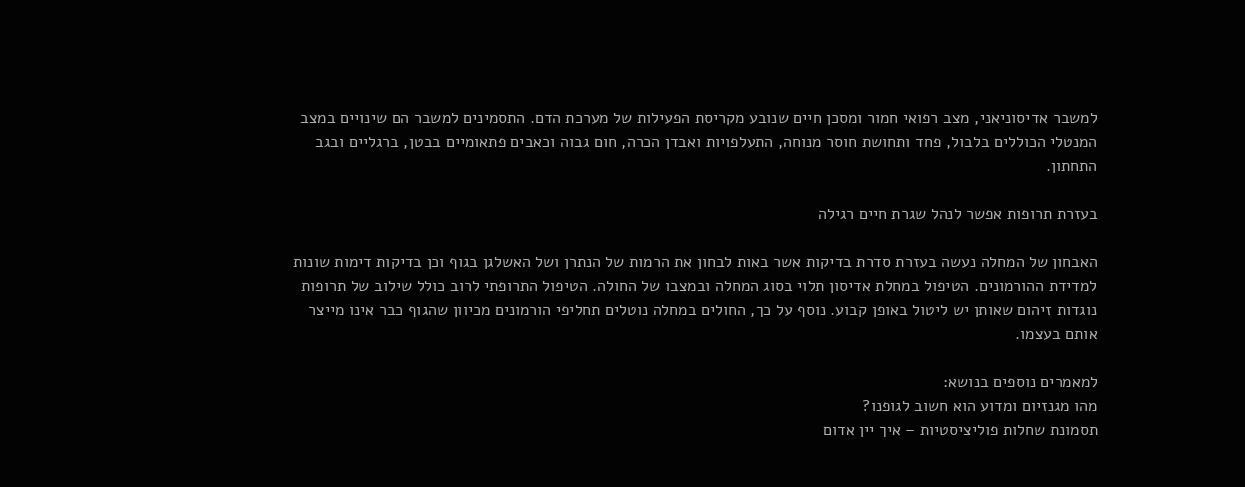למשבר אדיסוניאני, מצב רפואי חמור ומסכן חיים שנובע מקריסת הפעילות של מערכת הדם. התסמינים למשבר הם שינויים במצב המנטלי הכוללים בלבול, פחד ותחושת חוסר מנוחה, התעלפויות ואבדן הכרה, חום גבוה וכאבים פתאומיים בבטן, ברגליים ובגב התחתון.

בעזרת תרופות אפשר לנהל שגרת חיים רגילה

האבחון של המחלה נעשה בעזרת סדרת בדיקות אשר באות לבחון את הרמות של הנתרן ושל האשלגן בגוף וכן בדיקות דימות שונות למדידת ההורמונים. הטיפול במחלת אדיסון תלוי בסוג המחלה ובמצבו של החולה. הטיפול התרופתי לרוב כולל שילוב של תרופות נוגדות זיהום שאותן יש ליטול באופן קבוע. נוסף על כך, החולים במחלה נוטלים תחליפי הורמונים מכיוון שהגוף כבר אינו מייצר אותם בעצמו.

למאמרים נוספים בנושא:
מהו מגנזיום ומדוע הוא חשוב לגופנו?
תסמונת שחלות פוליציסטיות – איך יין אדום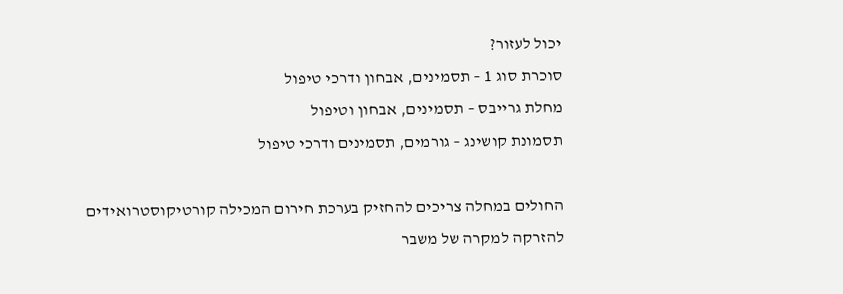יכול לעזור?
סוכרת סוג 1 – תסמינים, אבחון ודרכי טיפול
מחלת גרייבס – תסמינים, אבחון וטיפול
תסמונת קושינג – גורמים, תסמינים ודרכי טיפול

החולים במחלה צריכים להחזיק בערכת חירום המכילה קורטיקוסטרואידים להזרקה למקרה של משבר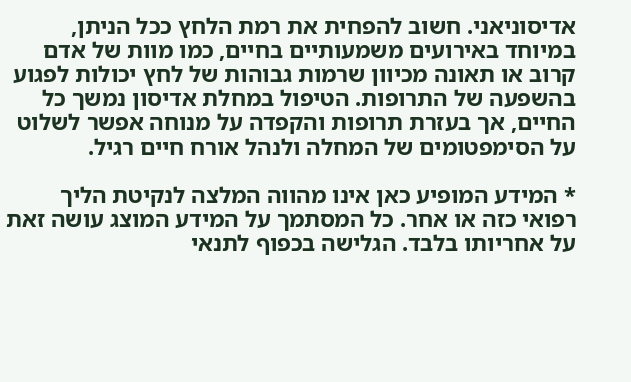אדיסוניאני. חשוב להפחית את רמת הלחץ ככל הניתן, במיוחד באירועים משמעותיים בחיים, כמו מוות של אדם קרוב או תאונה מכיוון שרמות גבוהות של לחץ יכולות לפגוע בהשפעה של התרופות. הטיפול במחלת אדיסון נמשך כל החיים, אך בעזרת תרופות והקפדה על מנוחה אפשר לשלוט על הסימפטומים של המחלה ולנהל אורח חיים רגיל.

* המידע המופיע כאן אינו מהווה המלצה לנקיטת הליך רפואי כזה או אחר. כל המסתמך על המידע המוצג עושה זאת על אחריותו בלבד. הגלישה בכפוף לתנאי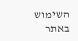השימוש באתר